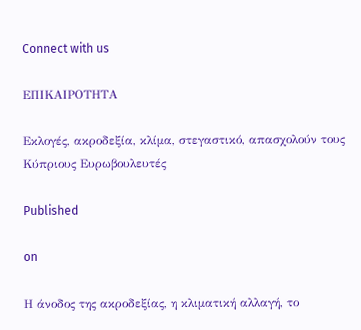Connect with us

ΕΠΙΚΑΙΡΟΤΗΤΑ

Εκλογές, ακροδεξία, κλίμα, στεγαστικό, απασχολούν τους Κύπριους Ευρωβουλευτές

Published

on

Η άνοδος της ακροδεξίας, η κλιματική αλλαγή, το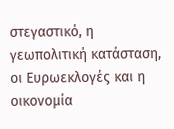στεγαστικό, η γεωπολιτική κατάσταση, οι Ευρωεκλογές και η οικονομία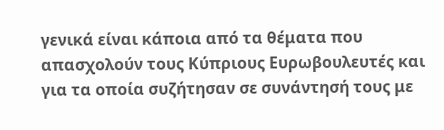γενικά είναι κάποια από τα θέματα που απασχολούν τους Κύπριους Ευρωβουλευτές και για τα οποία συζήτησαν σε συνάντησή τους με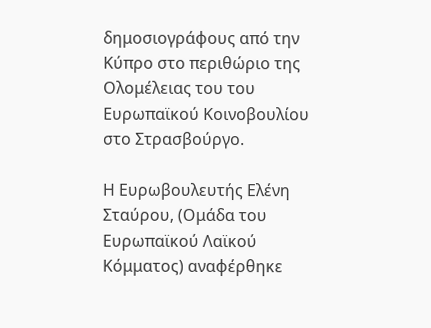δημοσιογράφους από την Κύπρο στο περιθώριο της Ολομέλειας του του Ευρωπαϊκού Κοινοβουλίου στο Στρασβούργο.

Η Ευρωβουλευτής Ελένη Σταύρου, (Ομάδα του Ευρωπαϊκού Λαϊκού Κόμματος) αναφέρθηκε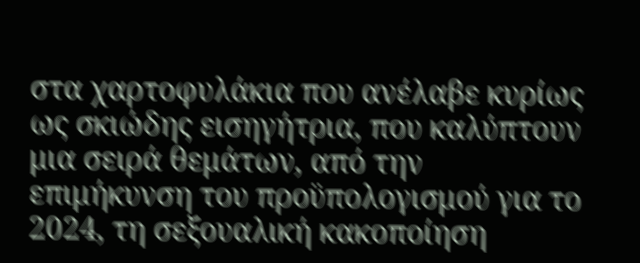στα χαρτοφυλάκια που ανέλαβε κυρίως ως σκιώδης εισηγήτρια, που καλύπτουν μια σειρά θεμάτων, από την επιμήκυνση του προϋπολογισμού για το 2024, τη σεξουαλική κακοποίηση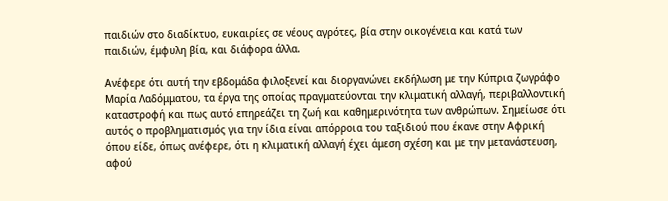παιδιών στο διαδίκτυο, ευκαιρίες σε νέους αγρότες, βία στην οικογένεια και κατά των παιδιών, έμφυλη βία, και διάφορα άλλα.

Ανέφερε ότι αυτή την εβδομάδα φιλοξενεί και διοργανώνει εκδήλωση με την Κύπρια ζωγράφο Μαρία Λαδόμματου, τα έργα της οποίας πραγματεύονται την κλιματική αλλαγή, περιβαλλοντική καταστροφή και πως αυτό επηρεάζει τη ζωή και καθημερινότητα των ανθρώπων. Σημείωσε ότι αυτός ο προβληματισμός για την ίδια είναι απόρροια του ταξιδιού που έκανε στην Αφρική όπου είδε, όπως ανέφερε, ότι η κλιματική αλλαγή έχει άμεση σχέση και με την μετανάστευση, αφού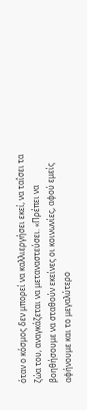όταν ο κόσμος δεν μπορεί να καλλιεργήσει εκεί, να ταΐσει τα ζώα του, αναγκάζεται να μεταναστεύσει. «Πρέπει να βοηθήσουμε να σταθούν εκείνες οι κοινωνίες, αφού εμείς αφήνουμε και το μεγαλύτερο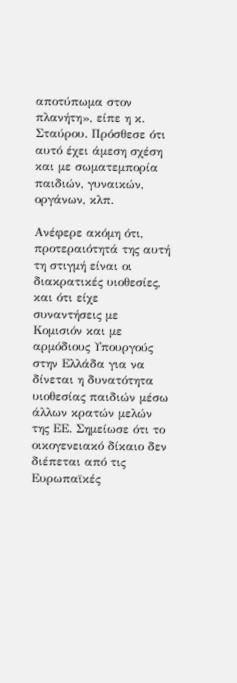αποτύπωμα στον πλανήτη», είπε η κ. Σταύρου. Πρόσθεσε ότι αυτό έχει άμεση σχέση και με σωματεμπορία παιδιών, γυναικών, οργάνων, κλπ.

Ανέφερε ακόμη ότι, προτεραιότητά της αυτή τη στιγμή είναι οι διακρατικές υιοθεσίες, και ότι είχε συναντήσεις με Κομισιόν και με αρμόδιους Υπουργούς στην Ελλάδα για να δίνεται η δυνατότητα υιοθεσίας παιδιών μέσω άλλων κρατών μελών της ΕΕ. Σημείωσε ότι το οικογενειακό δίκαιο δεν διέπεται από τις Ευρωπαϊκές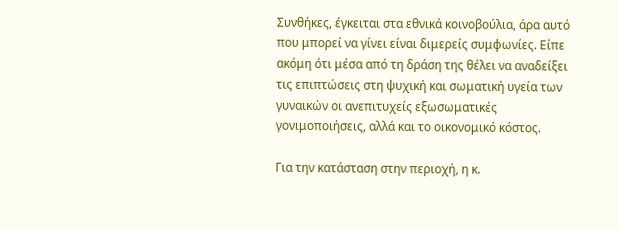Συνθήκες, έγκειται στα εθνικά κοινοβούλια, άρα αυτό που μπορεί να γίνει είναι διμερείς συμφωνίες. Είπε ακόμη ότι μέσα από τη δράση της θέλει να αναδείξει τις επιπτώσεις στη ψυχική και σωματική υγεία των γυναικών οι ανεπιτυχείς εξωσωματικές γονιμοποιήσεις, αλλά και το οικονομικό κόστος.

Για την κατάσταση στην περιοχή, η κ.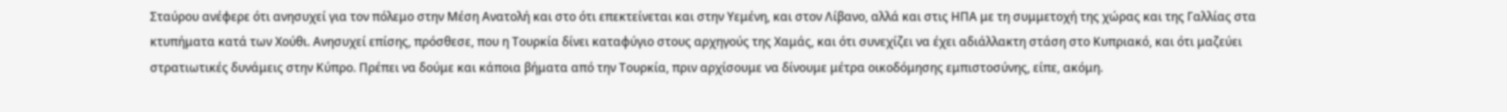Σταύρου ανέφερε ότι ανησυχεί για τον πόλεμο στην Μέση Ανατολή και στο ότι επεκτείνεται και στην Υεμένη, και στον Λίβανο, αλλά και στις ΗΠΑ με τη συμμετοχή της χώρας και της Γαλλίας στα κτυπήματα κατά των Χούθι. Ανησυχεί επίσης, πρόσθεσε, που η Τουρκία δίνει καταφύγιο στους αρχηγούς της Χαμάς, και ότι συνεχίζει να έχει αδιάλλακτη στάση στο Κυπριακό, και ότι μαζεύει στρατιωτικές δυνάμεις στην Κύπρο. Πρέπει να δούμε και κάποια βήματα από την Τουρκία, πριν αρχίσουμε να δίνουμε μέτρα οικοδόμησης εμπιστοσύνης, είπε, ακόμη.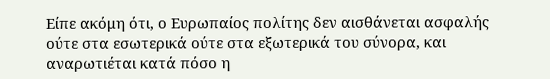Είπε ακόμη ότι, ο Ευρωπαίος πολίτης δεν αισθάνεται ασφαλής ούτε στα εσωτερικά ούτε στα εξωτερικά του σύνορα, και αναρωτιέται κατά πόσο η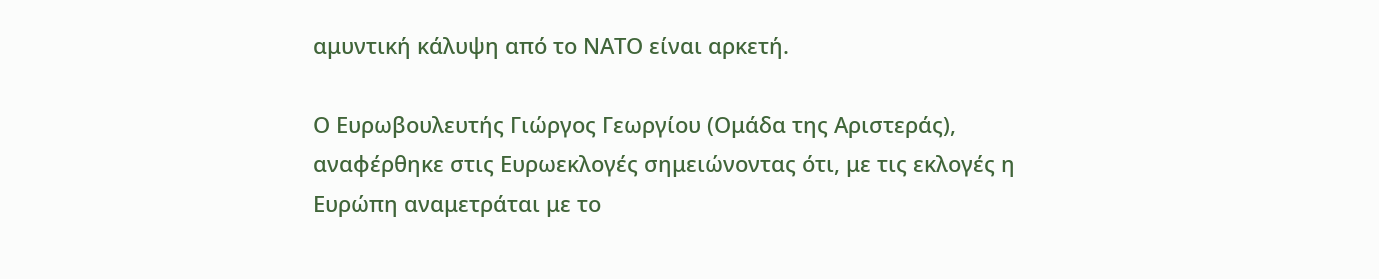αμυντική κάλυψη από το ΝΑΤΟ είναι αρκετή.

Ο Ευρωβουλευτής Γιώργος Γεωργίου (Ομάδα της Αριστεράς), αναφέρθηκε στις Ευρωεκλογές σημειώνοντας ότι, με τις εκλογές η Ευρώπη αναμετράται με το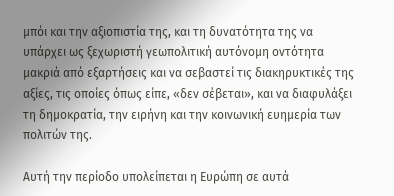μπόι και την αξιοπιστία της, και τη δυνατότητα της να υπάρχει ως ξεχωριστή γεωπολιτική αυτόνομη οντότητα μακριά από εξαρτήσεις και να σεβαστεί τις διακηρυκτικές της αξίες, τις οποίες όπως είπε, «δεν σέβεται», και να διαφυλάξει τη δημοκρατία, την ειρήνη και την κοινωνική ευημερία των πολιτών της.

Αυτή την περίοδο υπολείπεται η Ευρώπη σε αυτά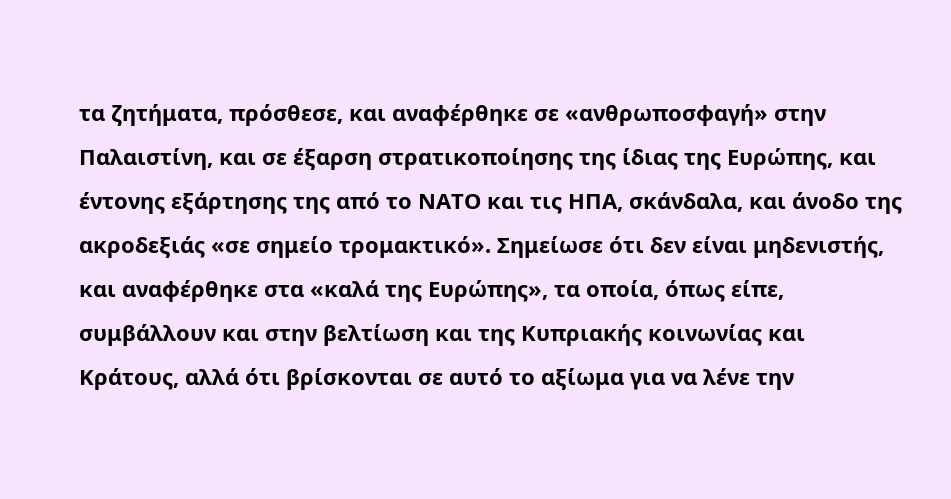τα ζητήματα, πρόσθεσε, και αναφέρθηκε σε «ανθρωποσφαγή» στην Παλαιστίνη, και σε έξαρση στρατικοποίησης της ίδιας της Ευρώπης, και έντονης εξάρτησης της από το ΝΑΤΟ και τις ΗΠΑ, σκάνδαλα, και άνοδο της ακροδεξιάς «σε σημείο τρομακτικό». Σημείωσε ότι δεν είναι μηδενιστής, και αναφέρθηκε στα «καλά της Ευρώπης», τα οποία, όπως είπε, συμβάλλουν και στην βελτίωση και της Κυπριακής κοινωνίας και Κράτους, αλλά ότι βρίσκονται σε αυτό το αξίωμα για να λένε την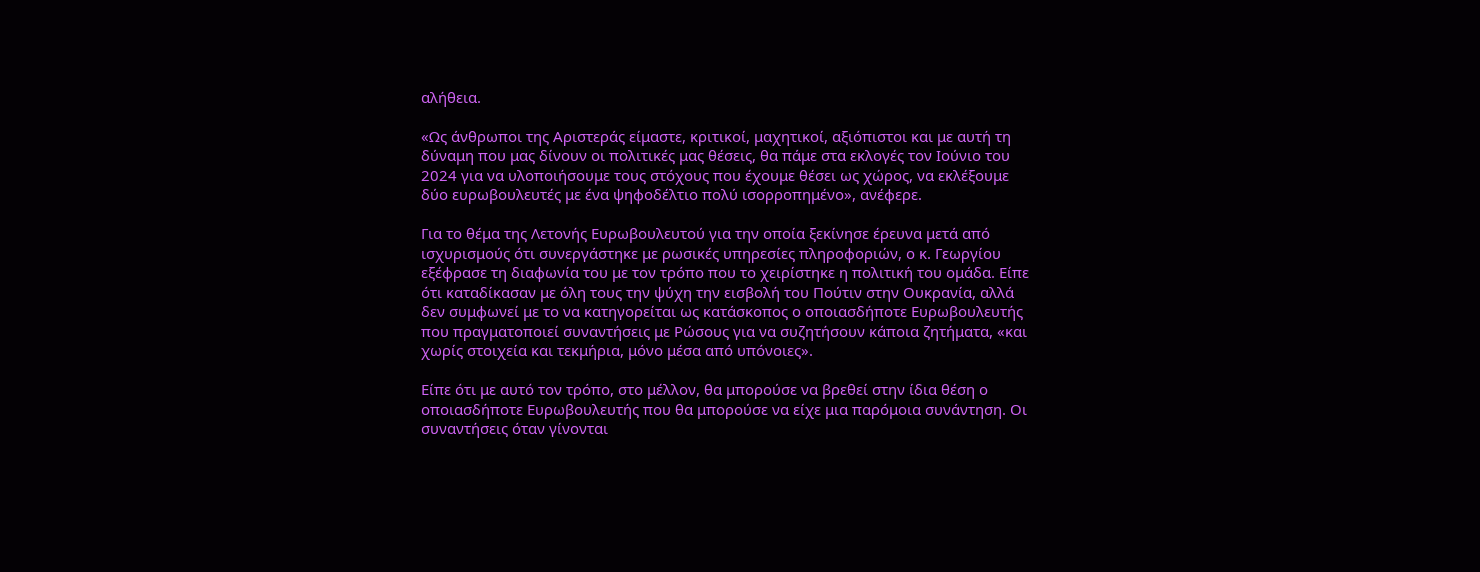αλήθεια.

«Ως άνθρωποι της Αριστεράς είμαστε, κριτικοί, μαχητικοί, αξιόπιστοι και με αυτή τη δύναμη που μας δίνουν οι πολιτικές μας θέσεις, θα πάμε στα εκλογές τον Ιούνιο του 2024 για να υλοποιήσουμε τους στόχους που έχουμε θέσει ως χώρος, να εκλέξουμε δύο ευρωβουλευτές με ένα ψηφοδέλτιο πολύ ισορροπημένο», ανέφερε.

Για το θέμα της Λετονής Ευρωβουλευτού για την οποία ξεκίνησε έρευνα μετά από ισχυρισμούς ότι συνεργάστηκε με ρωσικές υπηρεσίες πληροφοριών, ο κ. Γεωργίου εξέφρασε τη διαφωνία του με τον τρόπο που το χειρίστηκε η πολιτική του ομάδα. Είπε ότι καταδίκασαν με όλη τους την ψύχη την εισβολή του Πούτιν στην Ουκρανία, αλλά δεν συμφωνεί με το να κατηγορείται ως κατάσκοπος ο οποιασδήποτε Ευρωβουλευτής που πραγματοποιεί συναντήσεις με Ρώσους για να συζητήσουν κάποια ζητήματα, «και χωρίς στοιχεία και τεκμήρια, μόνο μέσα από υπόνοιες».

Είπε ότι με αυτό τον τρόπο, στο μέλλον, θα μπορούσε να βρεθεί στην ίδια θέση ο οποιασδήποτε Ευρωβουλευτής που θα μπορούσε να είχε μια παρόμοια συνάντηση. Οι συναντήσεις όταν γίνονται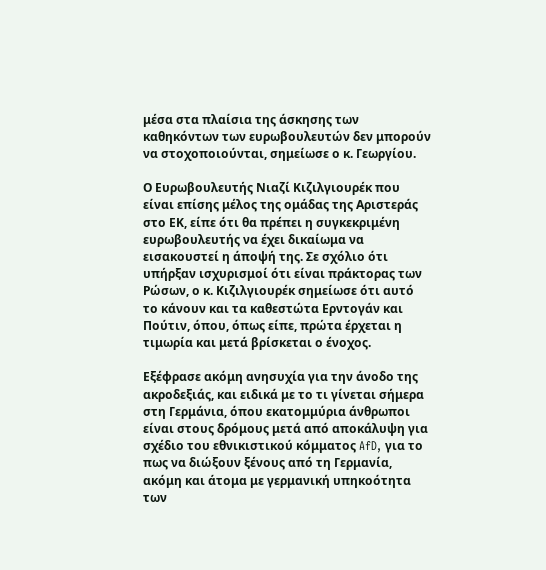μέσα στα πλαίσια της άσκησης των καθηκόντων των ευρωβουλευτών δεν μπορούν να στοχοποιούνται, σημείωσε ο κ. Γεωργίου.

Ο Ευρωβουλευτής Νιαζί Κιζιλγιουρέκ που είναι επίσης μέλος της ομάδας της Αριστεράς στο ΕΚ, είπε ότι θα πρέπει η συγκεκριμένη ευρωβουλευτής να έχει δικαίωμα να εισακουστεί η άποψή της. Σε σχόλιο ότι υπήρξαν ισχυρισμοί ότι είναι πράκτορας των Ρώσων, ο κ. Κιζιλγιουρέκ σημείωσε ότι αυτό το κάνουν και τα καθεστώτα Ερντογάν και Πούτιν, όπου, όπως είπε, πρώτα έρχεται η τιμωρία και μετά βρίσκεται ο ένοχος.

Εξέφρασε ακόμη ανησυχία για την άνοδο της ακροδεξιάς, και ειδικά με το τι γίνεται σήμερα στη Γερμάνια, όπου εκατομμύρια άνθρωποι είναι στους δρόμους μετά από αποκάλυψη για σχέδιο του εθνικιστικού κόμματος AfD, για το πως να διώξουν ξένους από τη Γερμανία, ακόμη και άτομα με γερμανική υπηκοότητα των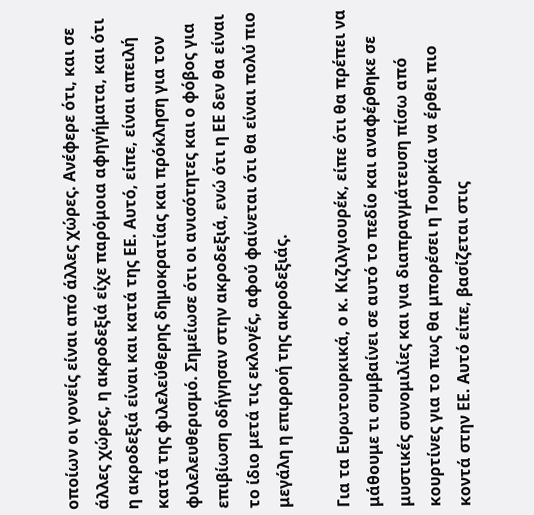οποίων οι γονείς είναι από άλλες χώρες. Ανέφερε ότι, και σε άλλες χώρες, η ακροδεξιά είχε παρόμοια αφηγήματα, και ότι η ακροδεξιά είναι και κατά της ΕΕ. Αυτό, είπε, είναι απειλή κατά της φιλελεύθερης δημοκρατίας και πρόκληση για τον φιλελευθερισμό. Σημείωσε ότι οι ανισότητες και ο φόβος για επιβίωση οδήγησαν στην ακροδεξιά, ενώ ότι η ΕΕ δεν θα είναι το ίδιο μετά τις εκλογές, αφού φαίνεται ότι θα είναι πολύ πιο μεγάλη η επιρροή της ακροδεξιάς.

Για τα Ευρωτουρκικά, ο κ. Κιζιλγιουρέκ, είπε ότι θα πρέπει να μάθουμε τι συμβαίνει σε αυτό το πεδίο και αναφέρθηκε σε μυστικές συνομιλίες και για διαπραγμάτευση πίσω από κουρτίνες για το πως θα μπορέσει η Τουρκία να έρθει πιο κοντά στην ΕΕ. Αυτό είπε, βασίζεται στις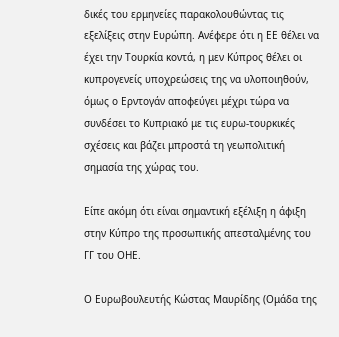δικές του ερμηνείες παρακολουθώντας τις εξελίξεις στην Ευρώπη. Ανέφερε ότι η ΕΕ θέλει να έχει την Τουρκία κοντά, η μεν Κύπρος θέλει οι κυπρογενείς υποχρεώσεις της να υλοποιηθούν, όμως ο Ερντογάν αποφεύγει μέχρι τώρα να συνδέσει το Κυπριακό με τις ευρω-τουρκικές σχέσεις και βάζει μπροστά τη γεωπολιτική σημασία της χώρας του.

Είπε ακόμη ότι είναι σημαντική εξέλιξη η άφιξη στην Κύπρο της προσωπικής απεσταλμένης του ΓΓ του ΟΗΕ.

Ο Ευρωβουλευτής Κώστας Μαυρίδης (Ομάδα της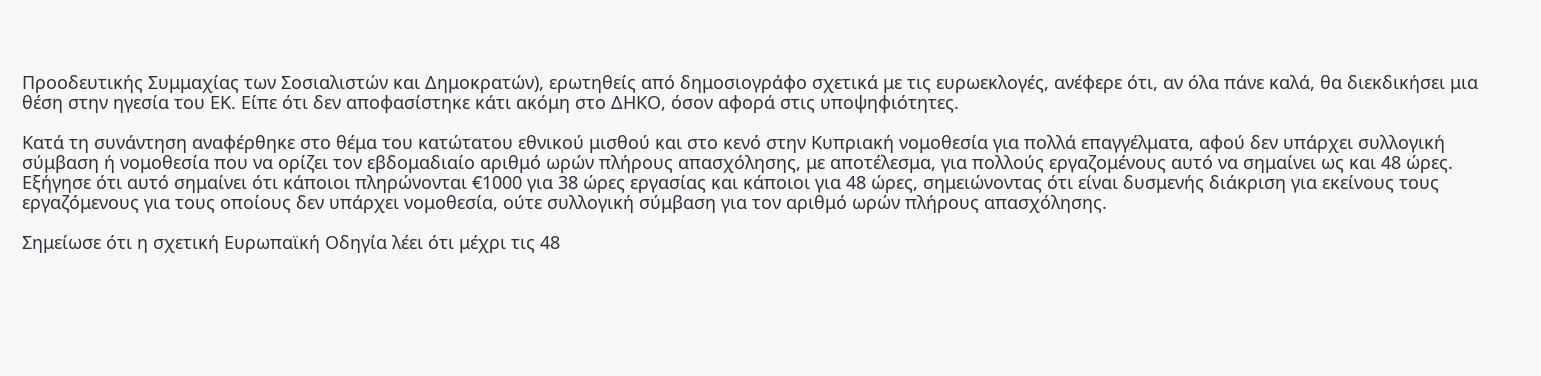Προοδευτικής Συμμαχίας των Σοσιαλιστών και Δημοκρατών), ερωτηθείς από δημοσιογράφο σχετικά με τις ευρωεκλογές, ανέφερε ότι, αν όλα πάνε καλά, θα διεκδικήσει μια θέση στην ηγεσία του ΕΚ. Είπε ότι δεν αποφασίστηκε κάτι ακόμη στο ΔΗΚΟ, όσον αφορά στις υποψηφιότητες.

Κατά τη συνάντηση αναφέρθηκε στο θέμα του κατώτατου εθνικού μισθού και στο κενό στην Κυπριακή νομοθεσία για πολλά επαγγέλματα, αφού δεν υπάρχει συλλογική σύμβαση ή νομοθεσία που να ορίζει τον εβδομαδιαίο αριθμό ωρών πλήρους απασχόλησης, με αποτέλεσμα, για πολλούς εργαζομένους αυτό να σημαίνει ως και 48 ώρες. Εξήγησε ότι αυτό σημαίνει ότι κάποιοι πληρώνονται €1000 για 38 ώρες εργασίας και κάποιοι για 48 ώρες, σημειώνοντας ότι είναι δυσμενής διάκριση για εκείνους τους εργαζόμενους για τους οποίους δεν υπάρχει νομοθεσία, ούτε συλλογική σύμβαση για τον αριθμό ωρών πλήρους απασχόλησης.

Σημείωσε ότι η σχετική Ευρωπαϊκή Οδηγία λέει ότι μέχρι τις 48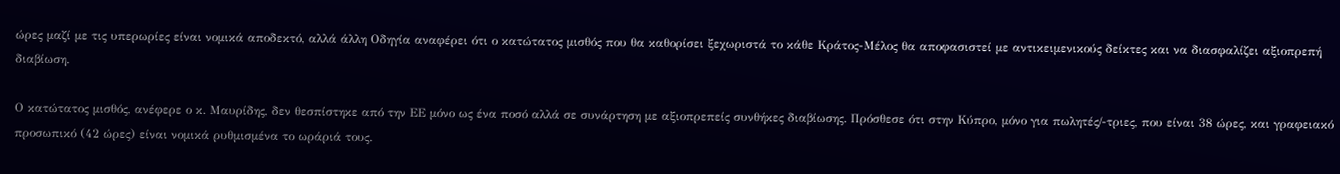ώρες μαζί με τις υπερωρίες είναι νομικά αποδεκτό, αλλά άλλη Οδηγία αναφέρει ότι ο κατώτατος μισθός που θα καθορίσει ξεχωριστά το κάθε Κράτος-Μέλος θα αποφασιστεί με αντικειμενικούς δείκτες και να διασφαλίζει αξιοπρεπή διαβίωση.

Ο κατώτατος μισθός, ανέφερε ο κ. Μαυρίδης, δεν θεσπίστηκε από την ΕΕ μόνο ως ένα ποσό αλλά σε συνάρτηση με αξιοπρεπείς συνθήκες διαβίωσης. Πρόσθεσε ότι στην Κύπρο, μόνο για πωλητές/-τριες, που είναι 38 ώρες, και γραφειακό προσωπικό (42 ώρες) είναι νομικά ρυθμισμένα το ωράριά τους.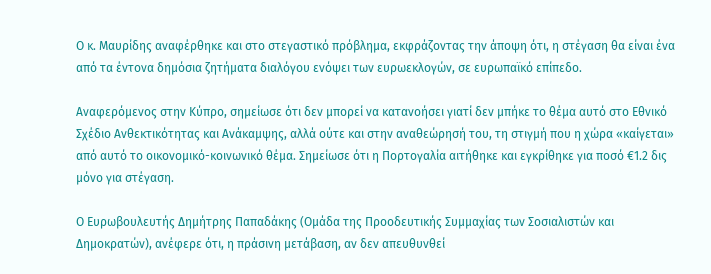Ο κ. Μαυρίδης αναφέρθηκε και στο στεγαστικό πρόβλημα, εκφράζοντας την άποψη ότι, η στέγαση θα είναι ένα από τα έντονα δημόσια ζητήματα διαλόγου ενόψει των ευρωεκλογών, σε ευρωπαϊκό επίπεδο.

Αναφερόμενος στην Κύπρο, σημείωσε ότι δεν μπορεί να κατανοήσει γιατί δεν μπήκε το θέμα αυτό στο Εθνικό Σχέδιο Ανθεκτικότητας και Ανάκαμψης, αλλά ούτε και στην αναθεώρησή του, τη στιγμή που η χώρα «καίγεται» από αυτό το οικονομικό-κοινωνικό θέμα. Σημείωσε ότι η Πορτογαλία αιτήθηκε και εγκρίθηκε για ποσό €1.2 δις μόνο για στέγαση.

Ο Ευρωβουλευτής Δημήτρης Παπαδάκης (Ομάδα της Προοδευτικής Συμμαχίας των Σοσιαλιστών και Δημοκρατών), ανέφερε ότι, η πράσινη μετάβαση, αν δεν απευθυνθεί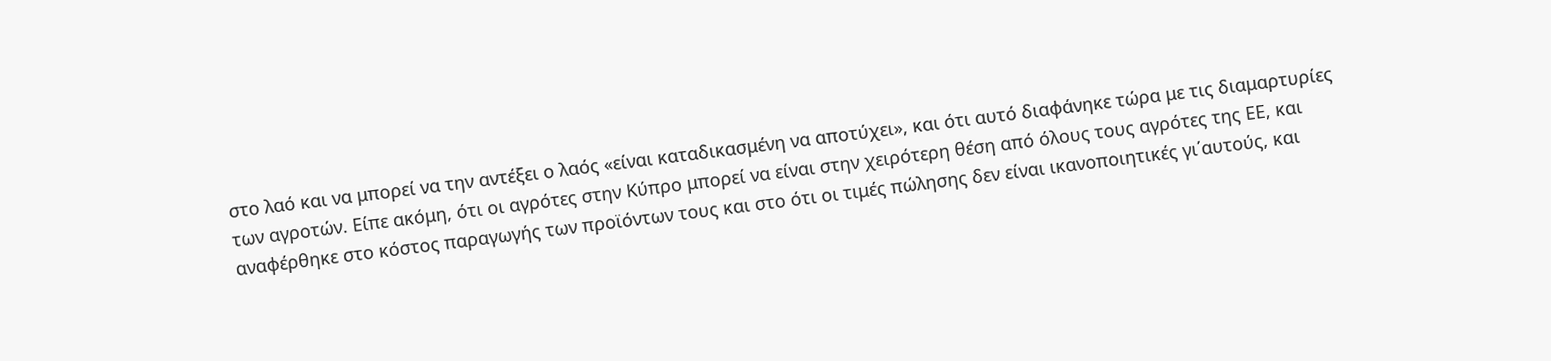στο λαό και να μπορεί να την αντέξει ο λαός «είναι καταδικασμένη να αποτύχει», και ότι αυτό διαφάνηκε τώρα με τις διαμαρτυρίες των αγροτών. Είπε ακόμη, ότι οι αγρότες στην Κύπρο μπορεί να είναι στην χειρότερη θέση από όλους τους αγρότες της ΕΕ, και αναφέρθηκε στο κόστος παραγωγής των προϊόντων τους και στο ότι οι τιμές πώλησης δεν είναι ικανοποιητικές γι΄αυτούς, και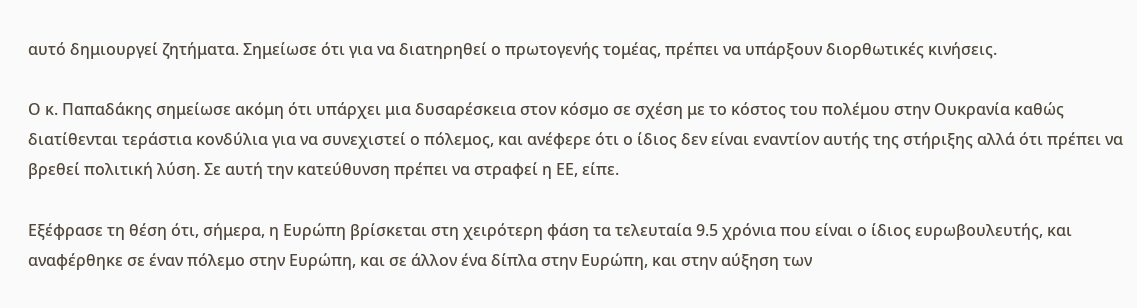αυτό δημιουργεί ζητήματα. Σημείωσε ότι για να διατηρηθεί ο πρωτογενής τομέας, πρέπει να υπάρξουν διορθωτικές κινήσεις.

Ο κ. Παπαδάκης σημείωσε ακόμη ότι υπάρχει μια δυσαρέσκεια στον κόσμο σε σχέση με το κόστος του πολέμου στην Ουκρανία καθώς διατίθενται τεράστια κονδύλια για να συνεχιστεί ο πόλεμος, και ανέφερε ότι ο ίδιος δεν είναι εναντίον αυτής της στήριξης αλλά ότι πρέπει να βρεθεί πολιτική λύση. Σε αυτή την κατεύθυνση πρέπει να στραφεί η ΕΕ, είπε.

Εξέφρασε τη θέση ότι, σήμερα, η Ευρώπη βρίσκεται στη χειρότερη φάση τα τελευταία 9.5 χρόνια που είναι ο ίδιος ευρωβουλευτής, και αναφέρθηκε σε έναν πόλεμο στην Ευρώπη, και σε άλλον ένα δίπλα στην Ευρώπη, και στην αύξηση των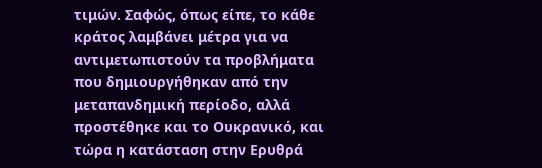τιμών. Σαφώς, όπως είπε, το κάθε κράτος λαμβάνει μέτρα για να αντιμετωπιστούν τα προβλήματα που δημιουργήθηκαν από την μεταπανδημική περίοδο, αλλά προστέθηκε και το Ουκρανικό, και τώρα η κατάσταση στην Ερυθρά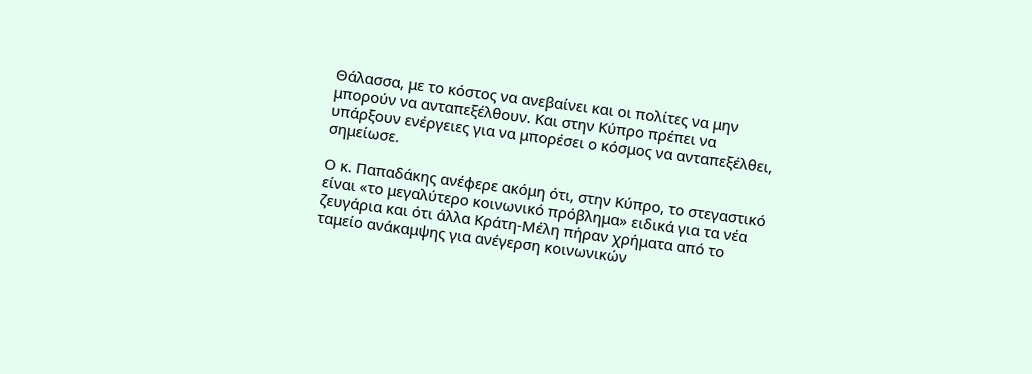Θάλασσα, με το κόστος να ανεβαίνει και οι πολίτες να μην μπορούν να ανταπεξέλθουν. Και στην Κύπρο πρέπει να υπάρξουν ενέργειες για να μπορέσει ο κόσμος να ανταπεξέλθει, σημείωσε.

Ο κ. Παπαδάκης ανέφερε ακόμη ότι, στην Κύπρο, το στεγαστικό είναι «το μεγαλύτερο κοινωνικό πρόβλημα» ειδικά για τα νέα ζευγάρια και ότι άλλα Κράτη-Μέλη πήραν χρήματα από το ταμείο ανάκαμψης για ανέγερση κοινωνικών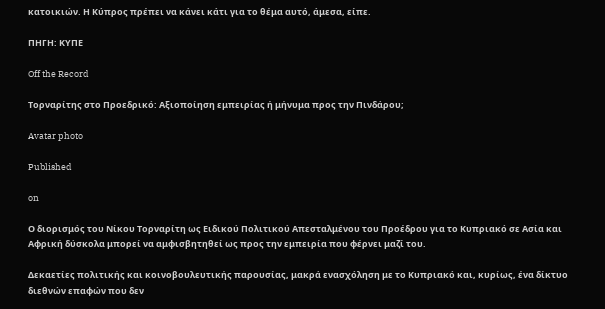κατοικιών. Η Κύπρος πρέπει να κάνει κάτι για το θέμα αυτό, άμεσα, είπε.

ΠΗΓΗ: ΚΥΠΕ

Off the Record

Τορναρίτης στο Προεδρικό: Αξιοποίηση εμπειρίας ή μήνυμα προς την Πινδάρου;

Avatar photo

Published

on

Ο διορισμός του Νίκου Τορναρίτη ως Ειδικού Πολιτικού Απεσταλμένου του Προέδρου για το Κυπριακό σε Ασία και Αφρική δύσκολα μπορεί να αμφισβητηθεί ως προς την εμπειρία που φέρνει μαζί του.

Δεκαετίες πολιτικής και κοινοβουλευτικής παρουσίας, μακρά ενασχόληση με το Κυπριακό και, κυρίως, ένα δίκτυο διεθνών επαφών που δεν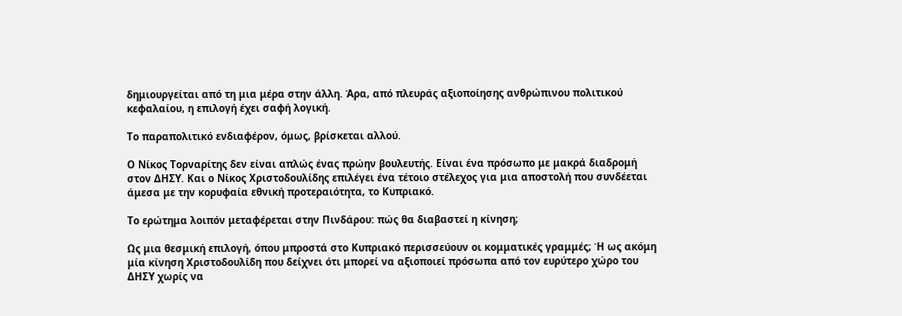δημιουργείται από τη μια μέρα στην άλλη. Άρα, από πλευράς αξιοποίησης ανθρώπινου πολιτικού κεφαλαίου, η επιλογή έχει σαφή λογική.

Το παραπολιτικό ενδιαφέρον, όμως, βρίσκεται αλλού.

Ο Νίκος Τορναρίτης δεν είναι απλώς ένας πρώην βουλευτής. Είναι ένα πρόσωπο με μακρά διαδρομή στον ΔΗΣΥ. Και ο Νίκος Χριστοδουλίδης επιλέγει ένα τέτοιο στέλεχος για μια αποστολή που συνδέεται άμεσα με την κορυφαία εθνική προτεραιότητα, το Κυπριακό.

Το ερώτημα λοιπόν μεταφέρεται στην Πινδάρου: πώς θα διαβαστεί η κίνηση;

Ως μια θεσμική επιλογή, όπου μπροστά στο Κυπριακό περισσεύουν οι κομματικές γραμμές; Ή ως ακόμη μία κίνηση Χριστοδουλίδη που δείχνει ότι μπορεί να αξιοποιεί πρόσωπα από τον ευρύτερο χώρο του ΔΗΣΥ χωρίς να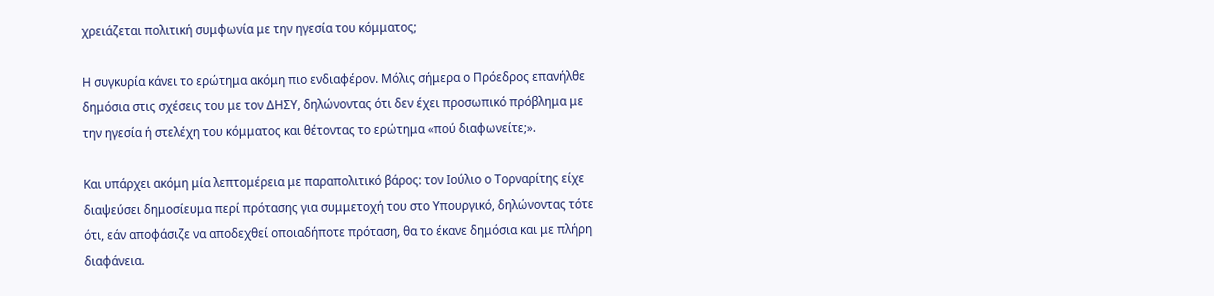χρειάζεται πολιτική συμφωνία με την ηγεσία του κόμματος;

Η συγκυρία κάνει το ερώτημα ακόμη πιο ενδιαφέρον. Μόλις σήμερα ο Πρόεδρος επανήλθε δημόσια στις σχέσεις του με τον ΔΗΣΥ, δηλώνοντας ότι δεν έχει προσωπικό πρόβλημα με την ηγεσία ή στελέχη του κόμματος και θέτοντας το ερώτημα «πού διαφωνείτε;».

Και υπάρχει ακόμη μία λεπτομέρεια με παραπολιτικό βάρος: τον Ιούλιο ο Τορναρίτης είχε διαψεύσει δημοσίευμα περί πρότασης για συμμετοχή του στο Υπουργικό, δηλώνοντας τότε ότι, εάν αποφάσιζε να αποδεχθεί οποιαδήποτε πρόταση, θα το έκανε δημόσια και με πλήρη διαφάνεια.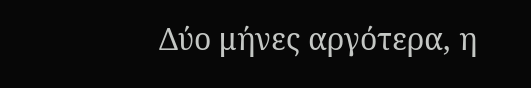Δύο μήνες αργότερα, η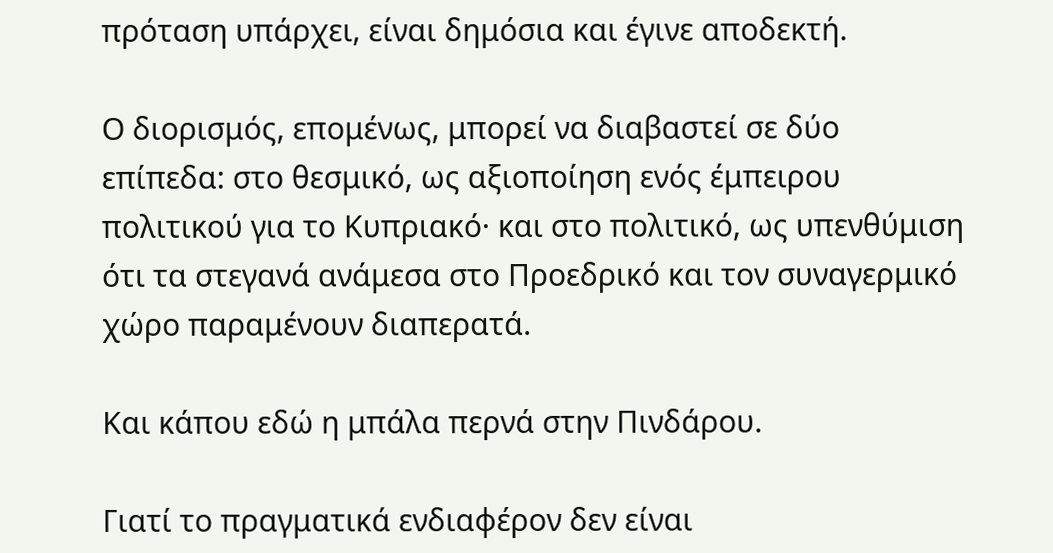πρόταση υπάρχει, είναι δημόσια και έγινε αποδεκτή.

Ο διορισμός, επομένως, μπορεί να διαβαστεί σε δύο επίπεδα: στο θεσμικό, ως αξιοποίηση ενός έμπειρου πολιτικού για το Κυπριακό· και στο πολιτικό, ως υπενθύμιση ότι τα στεγανά ανάμεσα στο Προεδρικό και τον συναγερμικό χώρο παραμένουν διαπερατά.

Και κάπου εδώ η μπάλα περνά στην Πινδάρου.

Γιατί το πραγματικά ενδιαφέρον δεν είναι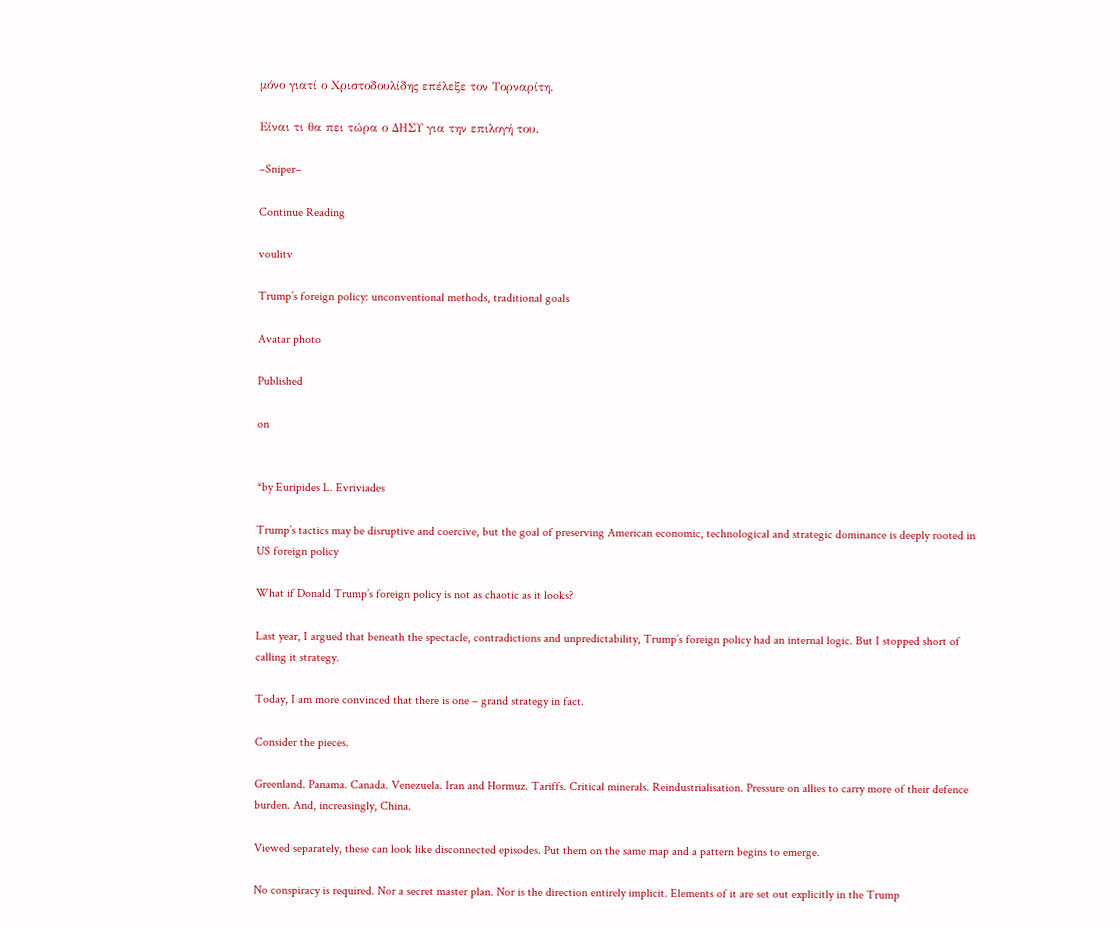μόνο γιατί ο Χριστοδουλίδης επέλεξε τον Τορναρίτη.

Είναι τι θα πει τώρα ο ΔΗΣΥ για την επιλογή του.

–Sniper–

Continue Reading

voulitv

Trump’s foreign policy: unconventional methods, traditional goals

Avatar photo

Published

on


*by Euripides L. Evriviades

Trump’s tactics may be disruptive and coercive, but the goal of preserving American economic, technological and strategic dominance is deeply rooted in US foreign policy

What if Donald Trump’s foreign policy is not as chaotic as it looks?

Last year, I argued that beneath the spectacle, contradictions and unpredictability, Trump’s foreign policy had an internal logic. But I stopped short of calling it strategy.

Today, I am more convinced that there is one – grand strategy in fact.

Consider the pieces.

Greenland. Panama. Canada. Venezuela. Iran and Hormuz. Tariffs. Critical minerals. Reindustrialisation. Pressure on allies to carry more of their defence burden. And, increasingly, China.

Viewed separately, these can look like disconnected episodes. Put them on the same map and a pattern begins to emerge.

No conspiracy is required. Nor a secret master plan. Nor is the direction entirely implicit. Elements of it are set out explicitly in the Trump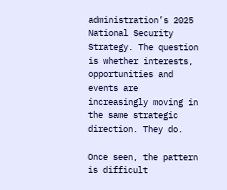administration’s 2025 National Security Strategy. The question is whether interests, opportunities and events are increasingly moving in the same strategic direction. They do.

Once seen, the pattern is difficult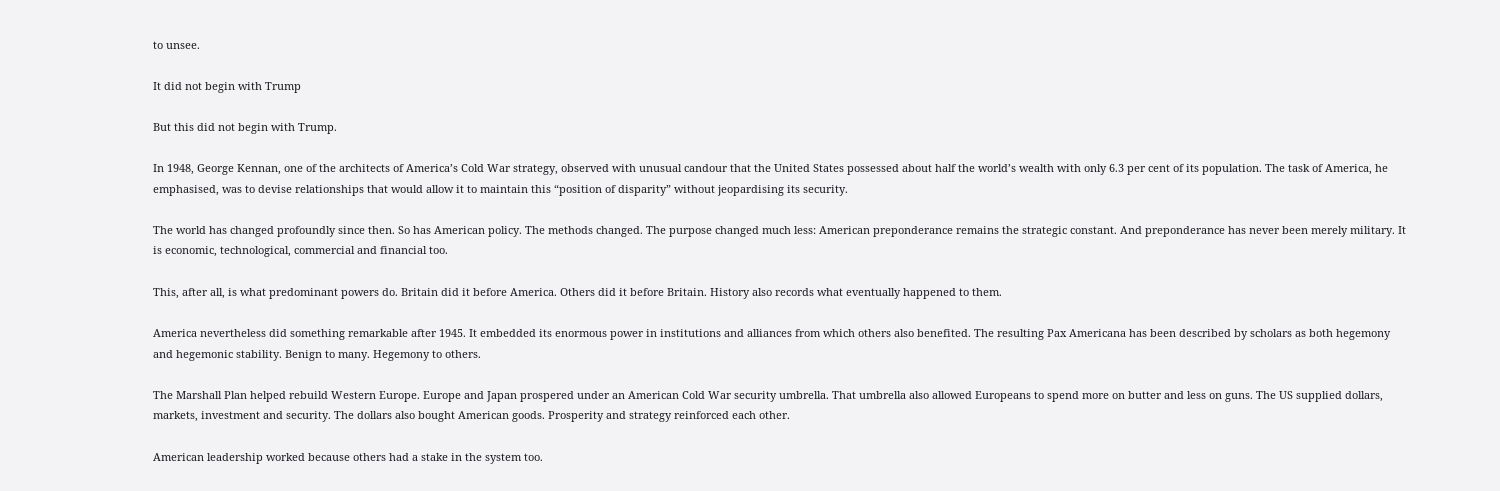to unsee.

It did not begin with Trump

But this did not begin with Trump.

In 1948, George Kennan, one of the architects of America’s Cold War strategy, observed with unusual candour that the United States possessed about half the world’s wealth with only 6.3 per cent of its population. The task of America, he emphasised, was to devise relationships that would allow it to maintain this “position of disparity” without jeopardising its security.

The world has changed profoundly since then. So has American policy. The methods changed. The purpose changed much less: American preponderance remains the strategic constant. And preponderance has never been merely military. It is economic, technological, commercial and financial too.

This, after all, is what predominant powers do. Britain did it before America. Others did it before Britain. History also records what eventually happened to them.

America nevertheless did something remarkable after 1945. It embedded its enormous power in institutions and alliances from which others also benefited. The resulting Pax Americana has been described by scholars as both hegemony and hegemonic stability. Benign to many. Hegemony to others.

The Marshall Plan helped rebuild Western Europe. Europe and Japan prospered under an American Cold War security umbrella. That umbrella also allowed Europeans to spend more on butter and less on guns. The US supplied dollars, markets, investment and security. The dollars also bought American goods. Prosperity and strategy reinforced each other.

American leadership worked because others had a stake in the system too.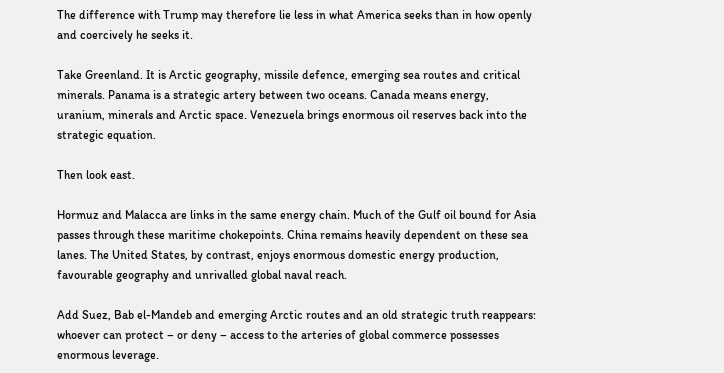The difference with Trump may therefore lie less in what America seeks than in how openly and coercively he seeks it.

Take Greenland. It is Arctic geography, missile defence, emerging sea routes and critical minerals. Panama is a strategic artery between two oceans. Canada means energy, uranium, minerals and Arctic space. Venezuela brings enormous oil reserves back into the strategic equation.

Then look east.

Hormuz and Malacca are links in the same energy chain. Much of the Gulf oil bound for Asia passes through these maritime chokepoints. China remains heavily dependent on these sea lanes. The United States, by contrast, enjoys enormous domestic energy production, favourable geography and unrivalled global naval reach.

Add Suez, Bab el-Mandeb and emerging Arctic routes and an old strategic truth reappears: whoever can protect – or deny – access to the arteries of global commerce possesses enormous leverage.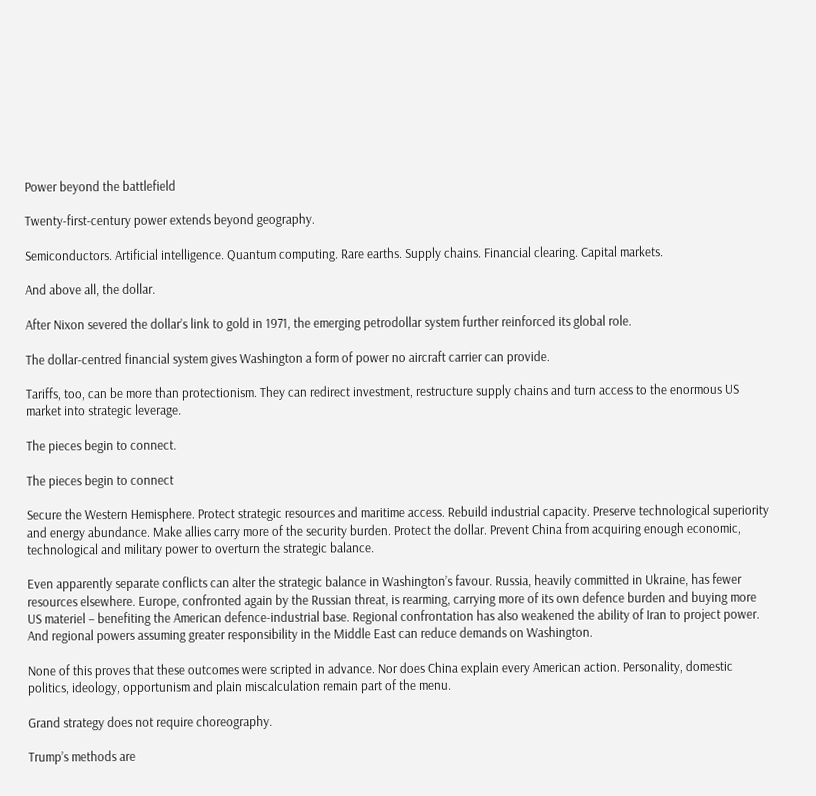Power beyond the battlefield

Twenty-first-century power extends beyond geography.

Semiconductors. Artificial intelligence. Quantum computing. Rare earths. Supply chains. Financial clearing. Capital markets.

And above all, the dollar.

After Nixon severed the dollar’s link to gold in 1971, the emerging petrodollar system further reinforced its global role.

The dollar-centred financial system gives Washington a form of power no aircraft carrier can provide.

Tariffs, too, can be more than protectionism. They can redirect investment, restructure supply chains and turn access to the enormous US market into strategic leverage.

The pieces begin to connect.

The pieces begin to connect

Secure the Western Hemisphere. Protect strategic resources and maritime access. Rebuild industrial capacity. Preserve technological superiority and energy abundance. Make allies carry more of the security burden. Protect the dollar. Prevent China from acquiring enough economic, technological and military power to overturn the strategic balance.

Even apparently separate conflicts can alter the strategic balance in Washington’s favour. Russia, heavily committed in Ukraine, has fewer resources elsewhere. Europe, confronted again by the Russian threat, is rearming, carrying more of its own defence burden and buying more US materiel – benefiting the American defence-industrial base. Regional confrontation has also weakened the ability of Iran to project power. And regional powers assuming greater responsibility in the Middle East can reduce demands on Washington.

None of this proves that these outcomes were scripted in advance. Nor does China explain every American action. Personality, domestic politics, ideology, opportunism and plain miscalculation remain part of the menu.

Grand strategy does not require choreography.

Trump’s methods are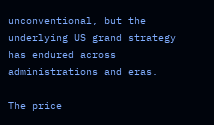unconventional, but the underlying US grand strategy has endured across administrations and eras.

The price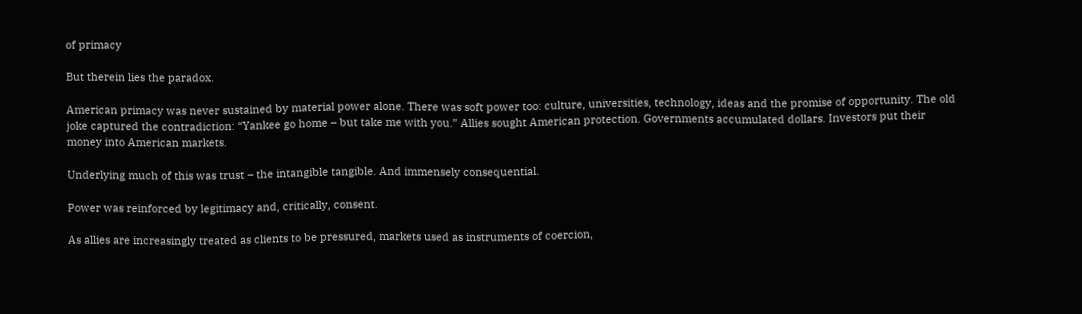of primacy

But therein lies the paradox.

American primacy was never sustained by material power alone. There was soft power too: culture, universities, technology, ideas and the promise of opportunity. The old joke captured the contradiction: “Yankee go home – but take me with you.” Allies sought American protection. Governments accumulated dollars. Investors put their money into American markets.

Underlying much of this was trust – the intangible tangible. And immensely consequential.

Power was reinforced by legitimacy and, critically, consent.

As allies are increasingly treated as clients to be pressured, markets used as instruments of coercion,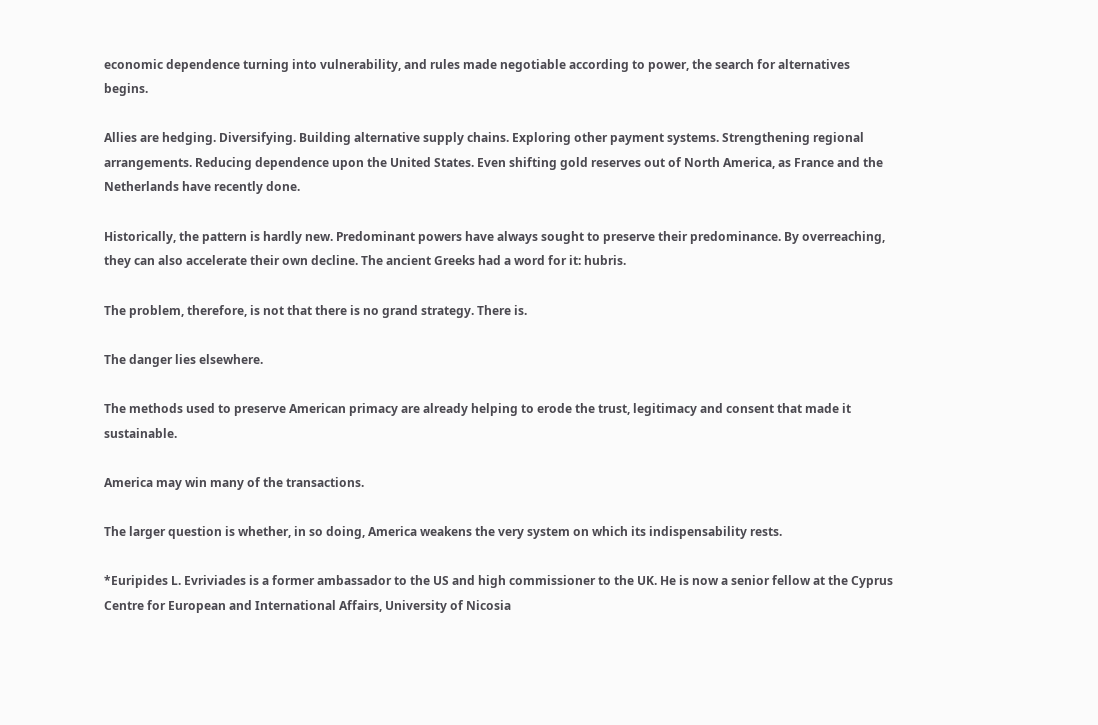economic dependence turning into vulnerability, and rules made negotiable according to power, the search for alternatives begins.

Allies are hedging. Diversifying. Building alternative supply chains. Exploring other payment systems. Strengthening regional arrangements. Reducing dependence upon the United States. Even shifting gold reserves out of North America, as France and the Netherlands have recently done.

Historically, the pattern is hardly new. Predominant powers have always sought to preserve their predominance. By overreaching, they can also accelerate their own decline. The ancient Greeks had a word for it: hubris.

The problem, therefore, is not that there is no grand strategy. There is.

The danger lies elsewhere.

The methods used to preserve American primacy are already helping to erode the trust, legitimacy and consent that made it sustainable.

America may win many of the transactions.

The larger question is whether, in so doing, America weakens the very system on which its indispensability rests.

*Euripides L. Evriviades is a former ambassador to the US and high commissioner to the UK. He is now a senior fellow at the Cyprus Centre for European and International Affairs, University of Nicosia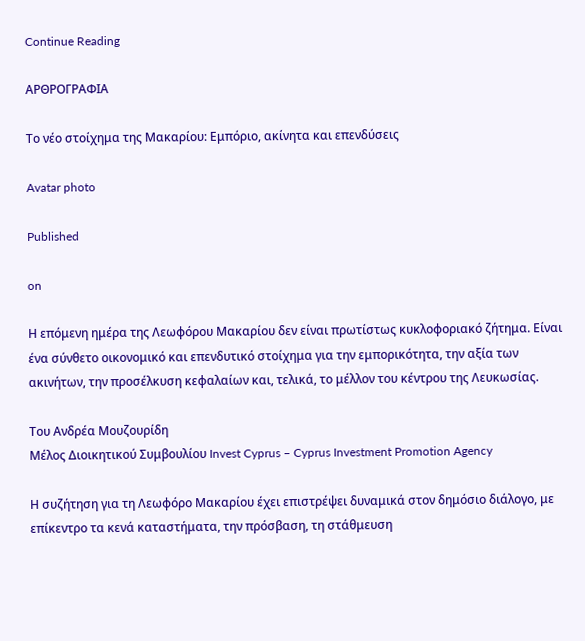Continue Reading

ΑΡΘΡΟΓΡΑΦΙΑ

Το νέο στοίχημα της Μακαρίου: Εμπόριο, ακίνητα και επενδύσεις

Avatar photo

Published

on

Η επόμενη ημέρα της Λεωφόρου Μακαρίου δεν είναι πρωτίστως κυκλοφοριακό ζήτημα. Είναι ένα σύνθετο οικονομικό και επενδυτικό στοίχημα για την εμπορικότητα, την αξία των ακινήτων, την προσέλκυση κεφαλαίων και, τελικά, το μέλλον του κέντρου της Λευκωσίας.

Του Ανδρέα Μουζουρίδη
Μέλος Διοικητικού Συμβουλίου Invest Cyprus – Cyprus Investment Promotion Agency

Η συζήτηση για τη Λεωφόρο Μακαρίου έχει επιστρέψει δυναμικά στον δημόσιο διάλογο, με επίκεντρο τα κενά καταστήματα, την πρόσβαση, τη στάθμευση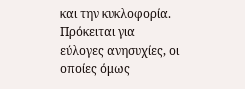και την κυκλοφορία. Πρόκειται για εύλογες ανησυχίες, οι οποίες όμως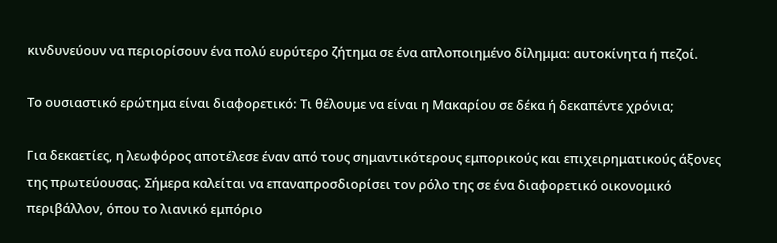κινδυνεύουν να περιορίσουν ένα πολύ ευρύτερο ζήτημα σε ένα απλοποιημένο δίλημμα: αυτοκίνητα ή πεζοί.

Το ουσιαστικό ερώτημα είναι διαφορετικό: Τι θέλουμε να είναι η Μακαρίου σε δέκα ή δεκαπέντε χρόνια;

Για δεκαετίες, η λεωφόρος αποτέλεσε έναν από τους σημαντικότερους εμπορικούς και επιχειρηματικούς άξονες της πρωτεύουσας. Σήμερα καλείται να επαναπροσδιορίσει τον ρόλο της σε ένα διαφορετικό οικονομικό περιβάλλον, όπου το λιανικό εμπόριο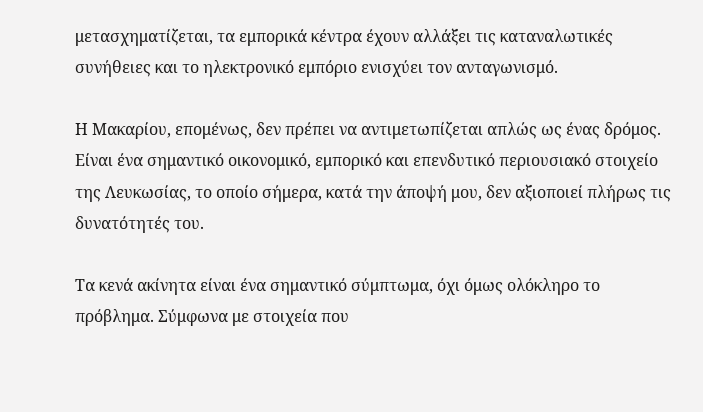μετασχηματίζεται, τα εμπορικά κέντρα έχουν αλλάξει τις καταναλωτικές συνήθειες και το ηλεκτρονικό εμπόριο ενισχύει τον ανταγωνισμό.

Η Μακαρίου, επομένως, δεν πρέπει να αντιμετωπίζεται απλώς ως ένας δρόμος. Είναι ένα σημαντικό οικονομικό, εμπορικό και επενδυτικό περιουσιακό στοιχείο της Λευκωσίας, το οποίο σήμερα, κατά την άποψή μου, δεν αξιοποιεί πλήρως τις δυνατότητές του.

Τα κενά ακίνητα είναι ένα σημαντικό σύμπτωμα, όχι όμως ολόκληρο το πρόβλημα. Σύμφωνα με στοιχεία που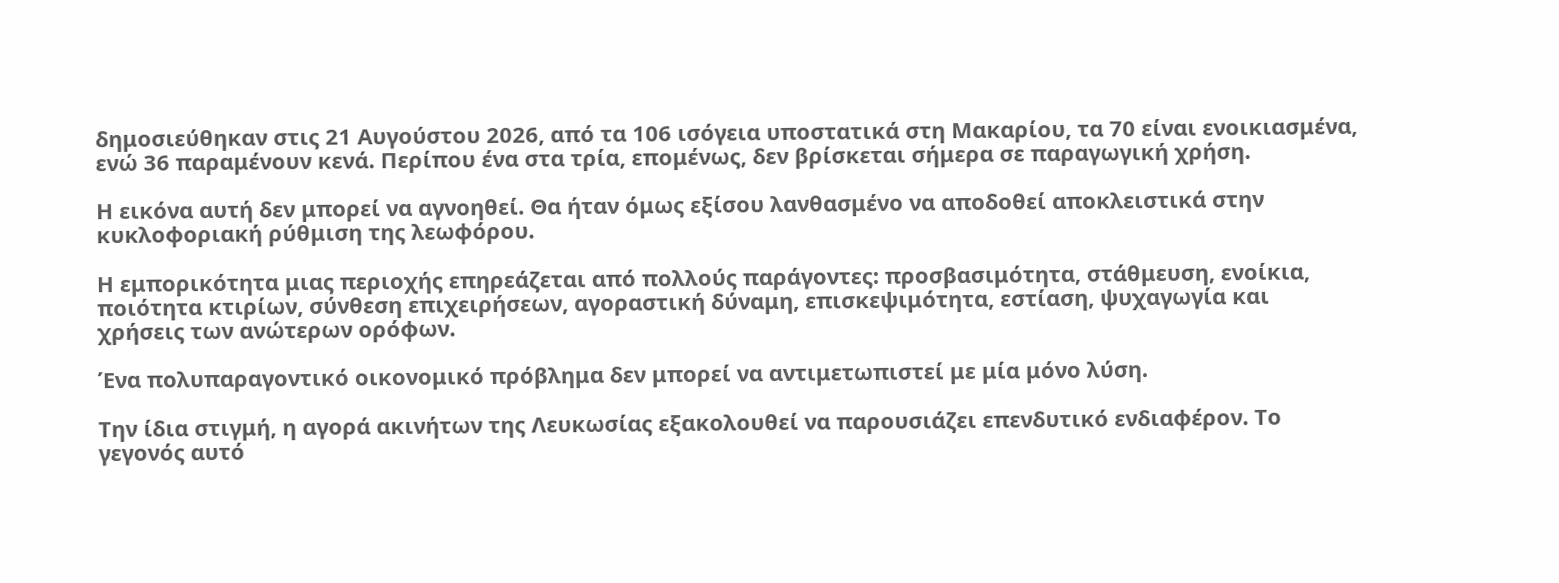δημοσιεύθηκαν στις 21 Αυγούστου 2026, από τα 106 ισόγεια υποστατικά στη Μακαρίου, τα 70 είναι ενοικιασμένα, ενώ 36 παραμένουν κενά. Περίπου ένα στα τρία, επομένως, δεν βρίσκεται σήμερα σε παραγωγική χρήση.

Η εικόνα αυτή δεν μπορεί να αγνοηθεί. Θα ήταν όμως εξίσου λανθασμένο να αποδοθεί αποκλειστικά στην κυκλοφοριακή ρύθμιση της λεωφόρου.

Η εμπορικότητα μιας περιοχής επηρεάζεται από πολλούς παράγοντες: προσβασιμότητα, στάθμευση, ενοίκια, ποιότητα κτιρίων, σύνθεση επιχειρήσεων, αγοραστική δύναμη, επισκεψιμότητα, εστίαση, ψυχαγωγία και χρήσεις των ανώτερων ορόφων.

Ένα πολυπαραγοντικό οικονομικό πρόβλημα δεν μπορεί να αντιμετωπιστεί με μία μόνο λύση.

Την ίδια στιγμή, η αγορά ακινήτων της Λευκωσίας εξακολουθεί να παρουσιάζει επενδυτικό ενδιαφέρον. Το γεγονός αυτό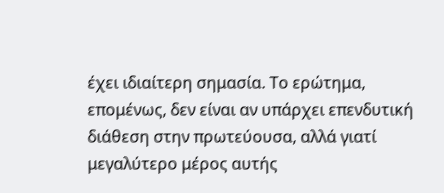έχει ιδιαίτερη σημασία. Το ερώτημα, επομένως, δεν είναι αν υπάρχει επενδυτική διάθεση στην πρωτεύουσα, αλλά γιατί μεγαλύτερο μέρος αυτής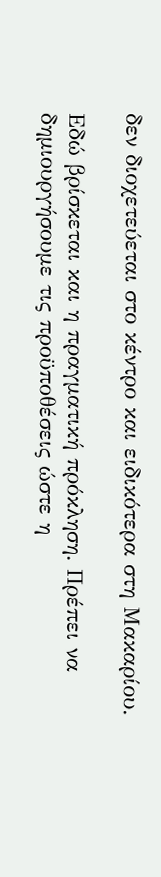δεν διοχετεύεται στο κέντρο και ειδικότερα στη Μακαρίου.

Εδώ βρίσκεται και η πραγματική πρόκληση. Πρέπει να δημιουργήσουμε τις προϋποθέσεις ώστε η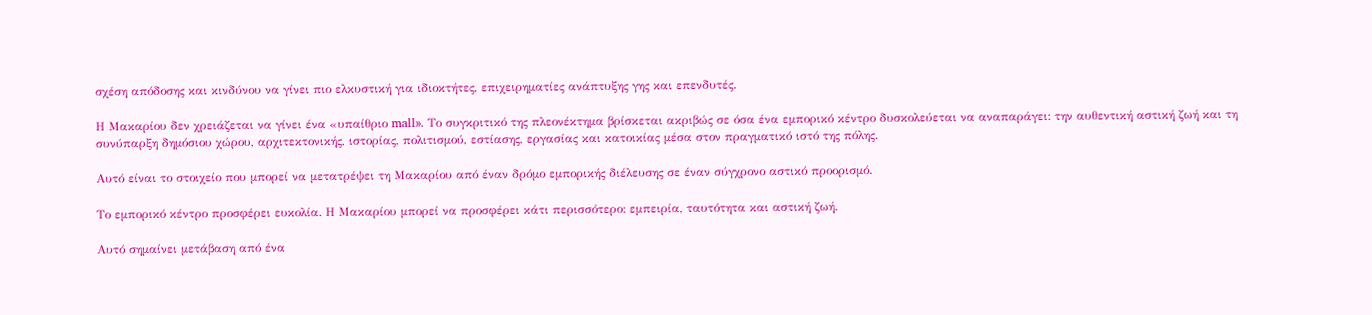σχέση απόδοσης και κινδύνου να γίνει πιο ελκυστική για ιδιοκτήτες, επιχειρηματίες ανάπτυξης γης και επενδυτές.

Η Μακαρίου δεν χρειάζεται να γίνει ένα «υπαίθριο mall». Το συγκριτικό της πλεονέκτημα βρίσκεται ακριβώς σε όσα ένα εμπορικό κέντρο δυσκολεύεται να αναπαράγει: την αυθεντική αστική ζωή και τη συνύπαρξη δημόσιου χώρου, αρχιτεκτονικής, ιστορίας, πολιτισμού, εστίασης, εργασίας και κατοικίας μέσα στον πραγματικό ιστό της πόλης.

Αυτό είναι το στοιχείο που μπορεί να μετατρέψει τη Μακαρίου από έναν δρόμο εμπορικής διέλευσης σε έναν σύγχρονο αστικό προορισμό.

Το εμπορικό κέντρο προσφέρει ευκολία. Η Μακαρίου μπορεί να προσφέρει κάτι περισσότερο: εμπειρία, ταυτότητα και αστική ζωή.

Αυτό σημαίνει μετάβαση από ένα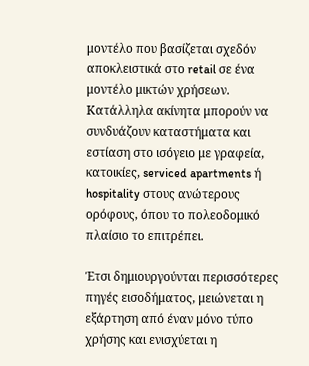μοντέλο που βασίζεται σχεδόν αποκλειστικά στο retail σε ένα μοντέλο μικτών χρήσεων. Κατάλληλα ακίνητα μπορούν να συνδυάζουν καταστήματα και εστίαση στο ισόγειο με γραφεία, κατοικίες, serviced apartments ή hospitality στους ανώτερους ορόφους, όπου το πολεοδομικό πλαίσιο το επιτρέπει.

Έτσι δημιουργούνται περισσότερες πηγές εισοδήματος, μειώνεται η εξάρτηση από έναν μόνο τύπο χρήσης και ενισχύεται η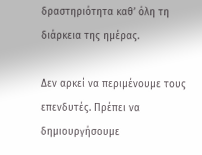δραστηριότητα καθ’ όλη τη διάρκεια της ημέρας.

Δεν αρκεί να περιμένουμε τους επενδυτές. Πρέπει να δημιουργήσουμε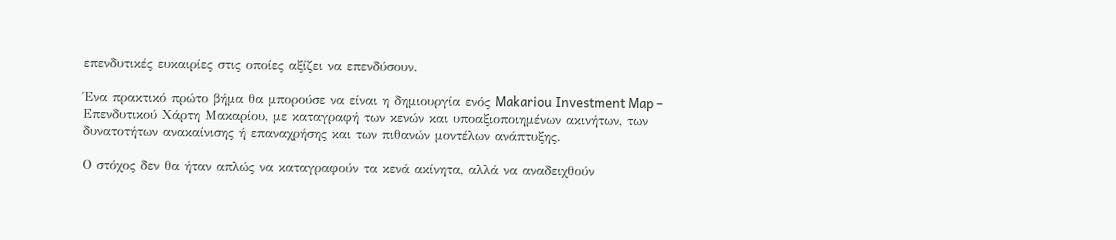επενδυτικές ευκαιρίες στις οποίες αξίζει να επενδύσουν.

Ένα πρακτικό πρώτο βήμα θα μπορούσε να είναι η δημιουργία ενός Makariou Investment Map – Επενδυτικού Χάρτη Μακαρίου, με καταγραφή των κενών και υποαξιοποιημένων ακινήτων, των δυνατοτήτων ανακαίνισης ή επαναχρήσης και των πιθανών μοντέλων ανάπτυξης.

Ο στόχος δεν θα ήταν απλώς να καταγραφούν τα κενά ακίνητα, αλλά να αναδειχθούν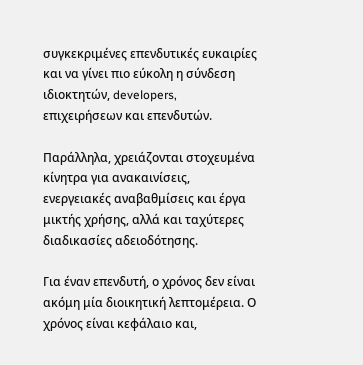συγκεκριμένες επενδυτικές ευκαιρίες και να γίνει πιο εύκολη η σύνδεση ιδιοκτητών, developers, επιχειρήσεων και επενδυτών.

Παράλληλα, χρειάζονται στοχευμένα κίνητρα για ανακαινίσεις, ενεργειακές αναβαθμίσεις και έργα μικτής χρήσης, αλλά και ταχύτερες διαδικασίες αδειοδότησης.

Για έναν επενδυτή, ο χρόνος δεν είναι ακόμη μία διοικητική λεπτομέρεια. Ο χρόνος είναι κεφάλαιο και,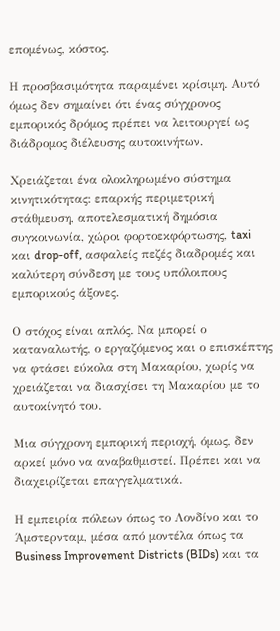επομένως, κόστος.

Η προσβασιμότητα παραμένει κρίσιμη. Αυτό όμως δεν σημαίνει ότι ένας σύγχρονος εμπορικός δρόμος πρέπει να λειτουργεί ως διάδρομος διέλευσης αυτοκινήτων.

Χρειάζεται ένα ολοκληρωμένο σύστημα κινητικότητας: επαρκής περιμετρική στάθμευση, αποτελεσματική δημόσια συγκοινωνία, χώροι φορτοεκφόρτωσης, taxi και drop-off, ασφαλείς πεζές διαδρομές και καλύτερη σύνδεση με τους υπόλοιπους εμπορικούς άξονες.

Ο στόχος είναι απλός. Να μπορεί ο καταναλωτής, ο εργαζόμενος και ο επισκέπτης να φτάσει εύκολα στη Μακαρίου, χωρίς να χρειάζεται να διασχίσει τη Μακαρίου με το αυτοκίνητό του.

Μια σύγχρονη εμπορική περιοχή, όμως, δεν αρκεί μόνο να αναβαθμιστεί. Πρέπει και να διαχειρίζεται επαγγελματικά.

Η εμπειρία πόλεων όπως το Λονδίνο και το Άμστερνταμ, μέσα από μοντέλα όπως τα Business Improvement Districts (BIDs) και τα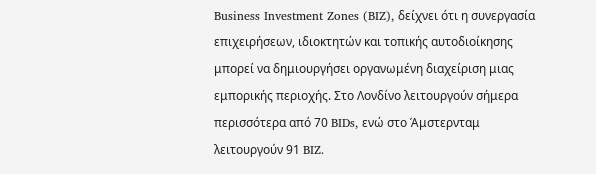Business Investment Zones (BIZ), δείχνει ότι η συνεργασία επιχειρήσεων, ιδιοκτητών και τοπικής αυτοδιοίκησης μπορεί να δημιουργήσει οργανωμένη διαχείριση μιας εμπορικής περιοχής. Στο Λονδίνο λειτουργούν σήμερα περισσότερα από 70 BIDs, ενώ στο Άμστερνταμ λειτουργούν 91 BIZ.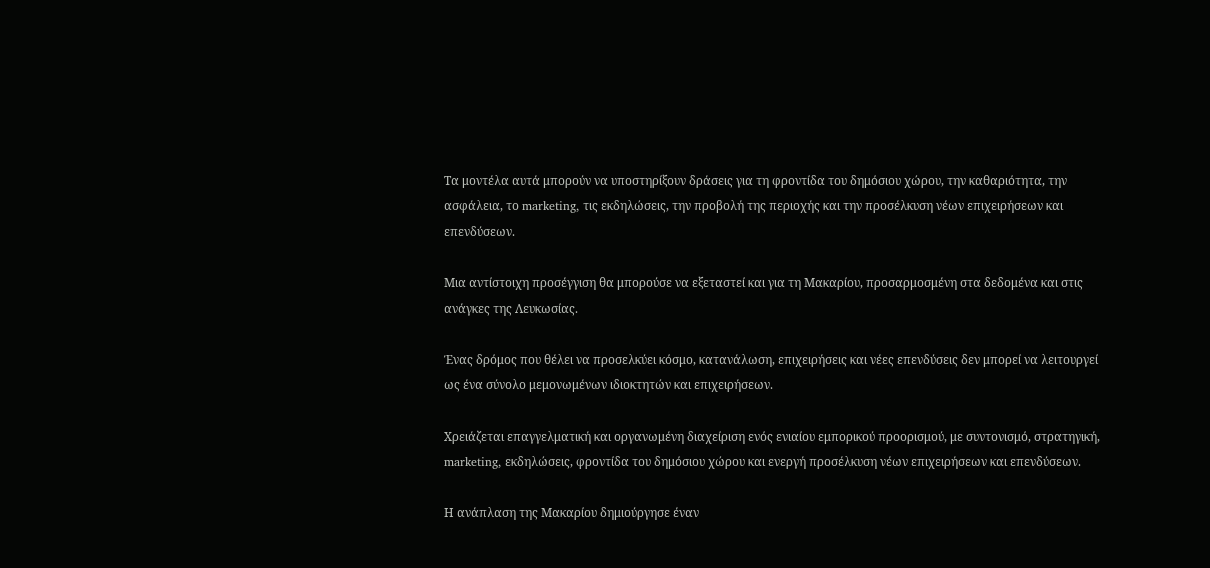Τα μοντέλα αυτά μπορούν να υποστηρίξουν δράσεις για τη φροντίδα του δημόσιου χώρου, την καθαριότητα, την ασφάλεια, το marketing, τις εκδηλώσεις, την προβολή της περιοχής και την προσέλκυση νέων επιχειρήσεων και επενδύσεων.

Μια αντίστοιχη προσέγγιση θα μπορούσε να εξεταστεί και για τη Μακαρίου, προσαρμοσμένη στα δεδομένα και στις ανάγκες της Λευκωσίας.

Ένας δρόμος που θέλει να προσελκύει κόσμο, κατανάλωση, επιχειρήσεις και νέες επενδύσεις δεν μπορεί να λειτουργεί ως ένα σύνολο μεμονωμένων ιδιοκτητών και επιχειρήσεων.

Χρειάζεται επαγγελματική και οργανωμένη διαχείριση ενός ενιαίου εμπορικού προορισμού, με συντονισμό, στρατηγική, marketing, εκδηλώσεις, φροντίδα του δημόσιου χώρου και ενεργή προσέλκυση νέων επιχειρήσεων και επενδύσεων.

Η ανάπλαση της Μακαρίου δημιούργησε έναν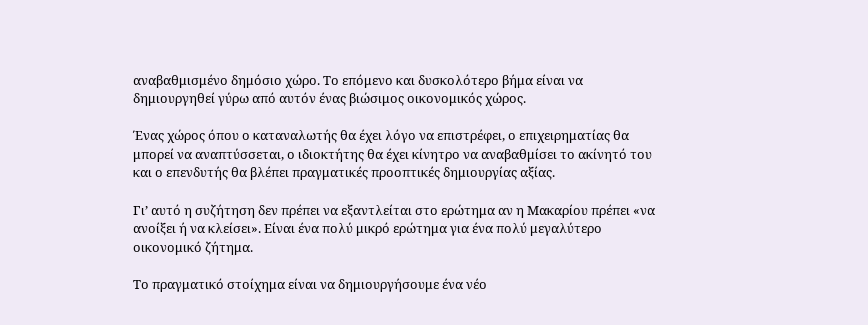αναβαθμισμένο δημόσιο χώρο. Το επόμενο και δυσκολότερο βήμα είναι να δημιουργηθεί γύρω από αυτόν ένας βιώσιμος οικονομικός χώρος.

Ένας χώρος όπου ο καταναλωτής θα έχει λόγο να επιστρέφει, ο επιχειρηματίας θα μπορεί να αναπτύσσεται, ο ιδιοκτήτης θα έχει κίνητρο να αναβαθμίσει το ακίνητό του και ο επενδυτής θα βλέπει πραγματικές προοπτικές δημιουργίας αξίας.

Γι’ αυτό η συζήτηση δεν πρέπει να εξαντλείται στο ερώτημα αν η Μακαρίου πρέπει «να ανοίξει ή να κλείσει». Είναι ένα πολύ μικρό ερώτημα για ένα πολύ μεγαλύτερο οικονομικό ζήτημα.

Το πραγματικό στοίχημα είναι να δημιουργήσουμε ένα νέο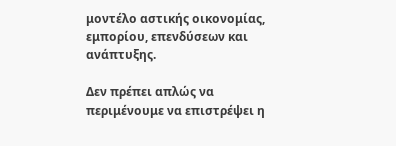μοντέλο αστικής οικονομίας, εμπορίου, επενδύσεων και ανάπτυξης.

Δεν πρέπει απλώς να περιμένουμε να επιστρέψει η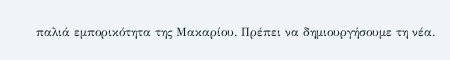παλιά εμπορικότητα της Μακαρίου. Πρέπει να δημιουργήσουμε τη νέα.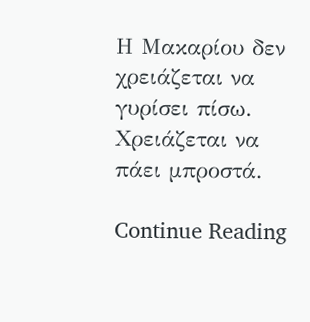Η Μακαρίου δεν χρειάζεται να γυρίσει πίσω. Χρειάζεται να πάει μπροστά.

Continue Reading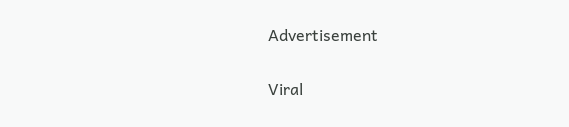Advertisement

Viral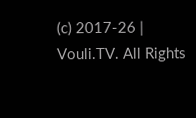(c) 2017-26 | Vouli.TV. All Rights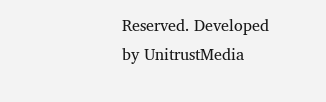Reserved. Developed by UnitrustMedia